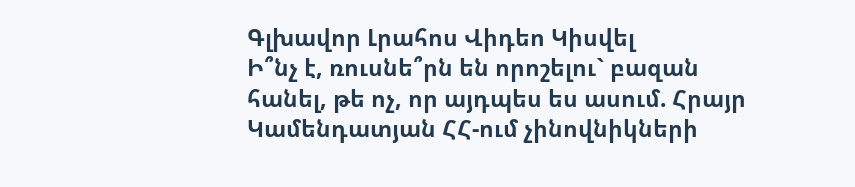Գլխավոր Լրահոս Վիդեո Կիսվել
Ի՞նչ է, ռուսնե՞րն են որոշելու` բազան հանել, թե ոչ, որ այդպես ես ասում. Հրայր Կամենդատյան ՀՀ-ում չինովնիկների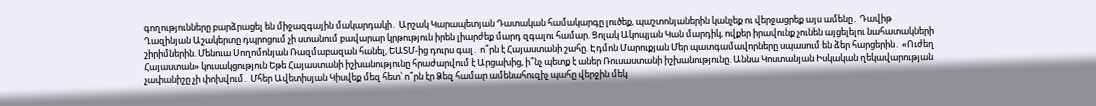գողությունները բարձրացել են միջազգային մակարդակի․ Արշակ Կարապետյան Դատական համակարգը լուծեք, պաշտոնյաներին կանչեք ու վերջացրեք այս ամենը․ Դավիթ Ղազինյան Աշակերտը դպրոցում չի ստանում բավարար կրթություն իրեն լիարժեք մարդ զգալու համար. Ցոլակ Ակոպյան Կան մարդիկ, ովքեր իրավունք չունեն այցելելու նահատակների շիրիմներին. Մենուա Սողոմոնյան Ռազմաբազան հանել, ԵԱՏՄ-ից դուրս գալ․ ո՞րն է Հայաստանի շահը. Էդմոն Մարուքյան Մեր պատգամավորները սպասում են ձեր հարցերին․ «Ուժեղ Հայաստան» կուսակցություն Եթե Հայաստանի իշխանությունը հրաժարվում է Արցախից, ի՞նչ պետք է աներ Ռուսաստանի իշխանությունը. Աննա Կոստանյան Իսկական ղեկավարության չափանիշը չի փոխվում․ Մհեր Ավետիսյան Կիսվեք մեզ հետ՝ ո՞րն էր Ձեզ համար ամենահուզիչ պահը վերջին մեկ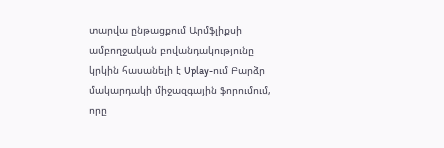տարվա ընթացքում Արմֆլիքսի ամբողջական բովանդակությունը կրկին հասանելի է Uplay-ում Բարձր մակարդակի միջազգային ֆորումում, որը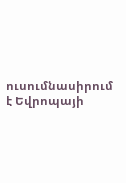ուսումնասիրում է Եվրոպայի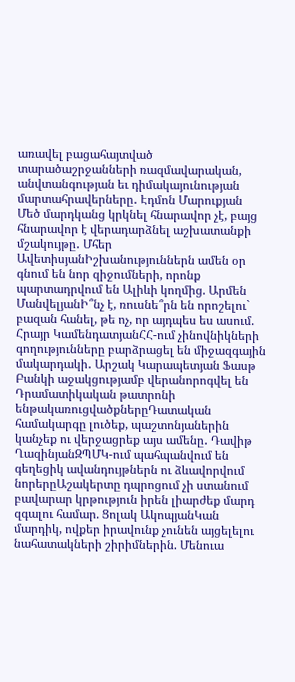առավել բացահայտված տարածաշրջանների ռազմավարական, անվտանգության եւ դիմակայունության մարտահրավերները․ Էդմոն Մարուքյան
Մեծ մարդկանց կրկնել հնարավոր չէ, բայց հնարավոր է վերադարձնել աշխատանքի մշակույթը․ Մհեր ԱվետիսյանԻշխանություններն ամեն օր գնում են նոր զիջումների, որոնք պարտադրվում են Ալիևի կողմից. Արմեն ՄանվելյանԻ՞նչ է, ռուսնե՞րն են որոշելու` բազան հանել, թե ոչ, որ այդպես ես ասում. Հրայր ԿամենդատյանՀՀ-ում չինովնիկների գողությունները բարձրացել են միջազգային մակարդակի․ Արշակ Կարապետյան Ֆասթ Բանկի աջակցությամբ վերանորոգվել են Դրամատիկական թատրոնի ենթակառուցվածքներըԴատական համակարգը լուծեք, պաշտոնյաներին կանչեք ու վերջացրեք այս ամենը․ Դավիթ ՂազինյանԶՊՄԿ-ում պահպանվում են գեղեցիկ ավանդույթներն ու ձևավորվում նորերըԱշակերտը դպրոցում չի ստանում բավարար կրթություն իրեն լիարժեք մարդ զգալու համար. Ցոլակ ԱկոպյանԿան մարդիկ, ովքեր իրավունք չունեն այցելելու նահատակների շիրիմներին. Մենուա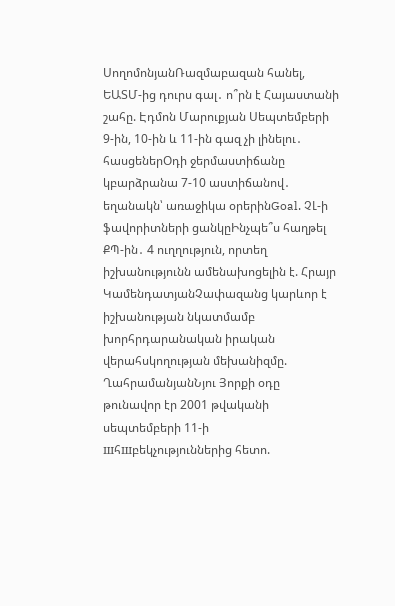ՍողոմոնյանՌազմաբազան հանել, ԵԱՏՄ-ից դուրս գալ․ ո՞րն է Հայաստանի շահը. Էդմոն Մարուքյան Սեպտեմբերի 9-ին, 10-ին և 11-ին գազ չի լինելու․ հասցեներՕդի ջերմաստիճանը կբարձրանա 7-10 աստիճանով․ եղանակն՝ առաջիկա օրերինGoal. ՉԼ-ի ֆավորիտների ցանկըԻնչպե՞ս հաղթել ՔՊ-ին․ 4 ուղղություն, որտեղ իշխանությունն ամենախոցելին է. Հրայր ԿամենդատյանՉափազանց կարևոր է իշխանության նկատմամբ խորհրդարանական իրական վերահսկողության մեխանիզմը. ՂահրամանյանՆյու Յորքի օդը թունավոր էր 2001 թվականի սեպտեմբերի 11-ի шհшբեկչություններից հետո.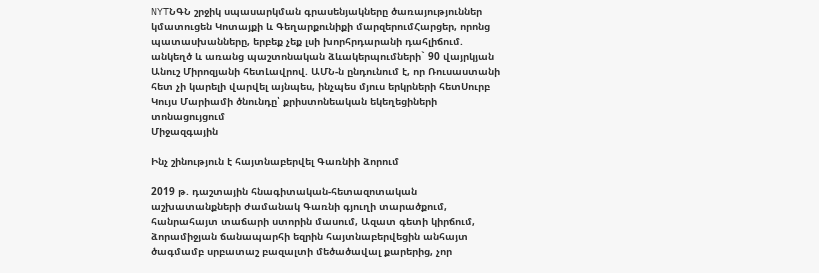NYTՆԳՆ շրջիկ սպասարկման գրասենյակները ծառայություններ կմատուցեն Կոտայքի և Գեղարքունիքի մարզերումՀարցեր, որոնց պատասխանները, երբեք չեք լսի խորհրդարանի դահլիճում. անկեղծ և առանց պաշտոնական ձևակերպումների` 90 վայրկյան Անուշ Միրոզյանի հետԼավրով. ԱՄՆ-ն ընդունում է, որ Ռուսաստանի հետ չի կարելի վարվել այնպես, ինչպես մյուս երկրների հետՍուրբ Կույս Մարիամի ծնունդը՝ քրիստոնեական եկեղեցիների տոնացույցում
Միջազգային

Ինչ շինություն է հայտնաբերվել Գառնիի ձորում

2019 թ. դաշտային հնագիտական-հետազոտական աշխատանքների ժամանակ Գառնի գյուղի տարածքում, հանրահայտ տաճարի ստորին մասում, Ազատ գետի կիրճում, ձորամիջյան ճանապարհի եզրին հայտնաբերվեցին անհայտ ծագմամբ սրբատաշ բազալտի մեծածավալ քարերից, չոր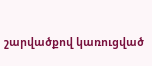շարվածքով կառուցված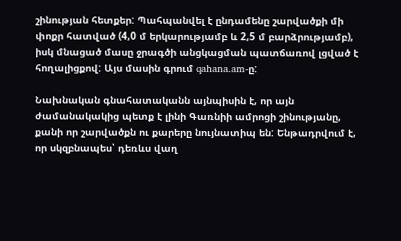շինության հետքեր: Պահպանվել է ընդամենը շարվածքի մի փոքր հատված (4,0 մ երկարությամբ և 2,5 մ բարձրությամբ), իսկ մնացած մասը ջրագծի անցկացման պատճառով լցված է հողալիցքով: Այս մասին գրում qahana.am-ը:

Նախնական գնահատականն այնպիսին է, որ այն ժամանակակից պետք է լինի Գառնիի ամրոցի շինությանը, քանի որ շարվածքն ու քարերը նույնատիպ են: Ենթադրվում է, որ սկզբնապես՝ դեռևս վաղ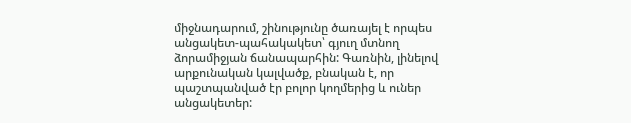միջնադարում, շինությունը ծառայել է որպես անցակետ-պահակակետ՝ գյուղ մտնող ձորամիջյան ճանապարհին: Գառնին, լինելով արքունական կալվածք, բնական է, որ պաշտպանված էր բոլոր կողմերից և ուներ անցակետեր: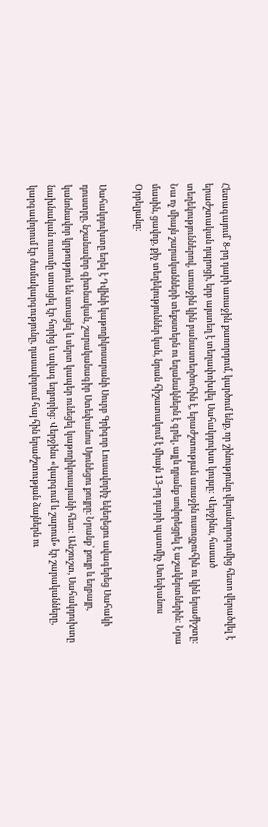Հետագայում՝ 8-րդ դարի առաջին քառորդում, կարծում ենք, որ շինությունը վերանորոգումից հետո վերածվել է երաժշտական դպրոցի, երբ այստեղ է տեղափոխվել Սահակդուխտ կույսը: Վերջինս, հասած տեղեկություններով, առաջին կին բանաստեղծուհին է, երաժշտության առաջին ուսուցչուհին ու կին երաժիշտը: Նա ոչ միայն շարականների տեքստերն ու եղանակներն է գրել, այլև դրանք սովորեցրել է աշակերտներին: Նրա մասին, ցավոք, քիչ տեղեկություններ կան, նրան հիշատակում է միայն 13-րդ դարի պատմիչ Ստեփանոս Օրբելյանը:

Սահակդուխտը եղել է Դվինի կաթողիկոսարանի Սուրբ Գրիգոր Լուսավորիչ եկեղեցու ավագերեց Սահակի դուստրը, նշանավոր գիտնական, շարականագիր Ստեփանոս Սյունեցու քույրը։ Նրանք՝ քույր և եղբայր, կանոնավոր կրթություն են ստացել և սերտ կապեր ունեցել կաթողիկոսարանի հետ: Անշուշտ, Սահակդուխտը նախնական ուսումը ստացել էր հորից և ավագ եղբորից: Վերջինս «կարգում և շարում» էր շարականները, կարգավորում էր ժամակարգությունը, դասավորում հայ հին երաժշտության ձայներն ու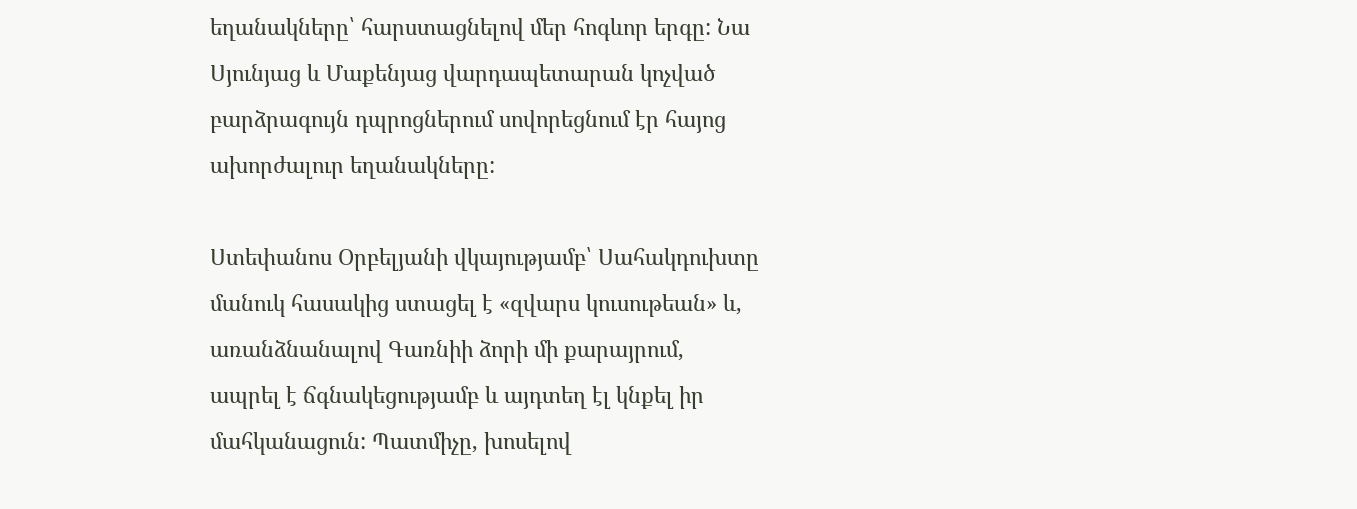եղանակները՝ հարստացնելով մեր հոգևոր երգը: Նա Սյունյաց և Մաքենյաց վարդապետարան կոչված բարձրագույն դպրոցներում սովորեցնում էր հայոց ախորժալուր եղանակները:

Ստեփանոս Օրբելյանի վկայությամբ՝ Սահակդուխտը մանուկ հասակից ստացել է «զվարս կուսութեան» և, առանձնանալով Գառնիի ձորի մի քարայրում, ապրել է ճգնակեցությամբ և այդտեղ էլ կնքել իր մահկանացուն: Պատմիչը, խոսելով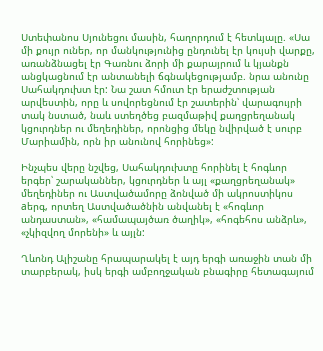Ստեփանոս Սյունեցու մասին, հաղորդում է հետևյալը. «Սա մի քույր ուներ, որ մանկությունից ընդունել էր կույսի վարքը, առանձնացել էր Գառնու ձորի մի քարայրում և կյանքն անցկացնում էր անտանելի ճգնակեցությամբ. նրա անունը Սահակդուխտ էր: Նա շատ հմուտ էր երաժշտության արվեստին, որը և սովորեցնում էր շատերին՝ վարագույրի տակ նստած, նաև ստեղծեց բազմաթիվ քաղցրեղանակ կցուրդներ ու մեղեդիներ, որոնցից մեկը նվիրված է սուրբ Մարիամին, որն իր անունով հորինեց»:

Ինչպես վերը նշվեց, Սահակդուխտը հորինել է հոգևոր երգեր՝ շարականներ, կցուրդներ և այլ «քաղցրեղանակ» մեղեդիներ ու Աստվածամորը ձոնված մի ակրոստիկոս aերգ, որտեղ Աստվածածնին անվանել է «հոգևոր անդաստան», «համապայծառ ծաղիկ», «հոգեհոս անձրև», «չկիզվող մորենի» և այլն:

Ղևոնդ Ալիշանը հրապարակել է այդ երգի առաջին տան մի տարբերակ, իսկ երգի ամբողջական բնագիրը հետագայում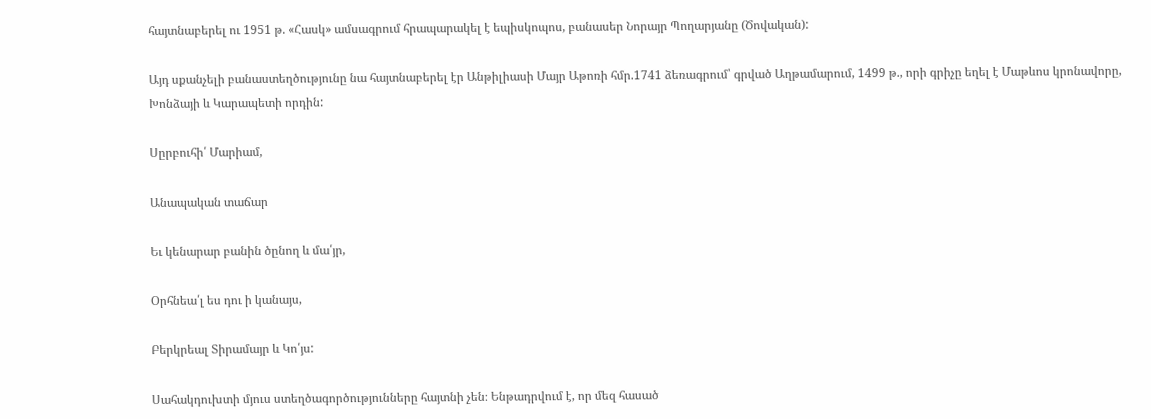հայտնաբերել ու 1951 թ. «Հասկ» ամսագրում հրապարակել է եպիսկոպոս, բանասեր Նորայր Պողարյանը (Ծովական):

Այդ սքանչելի բանաստեղծությունը նա հայտնաբերել էր Անթիլիասի Մայր Աթոռի հմր.1741 ձեռագրում՝ գրված Աղթամարում, 1499 թ., որի գրիչը եղել է Մաթևոս կրոնավորը, Խոնձայի և Կարապետի որդին:

Սըրբուհի՛ Մարիամ,

Անապական տաճար

Եւ կենարար բանին ծընող և մա՛յր,

Օրհնեա՛լ ես դու ի կանայս,

Բերկրեալ Տիրամայր և Կո՛յս:

Սահակդուխտի մյուս ստեղծագործությունները հայտնի չեն։ Ենթադրվում է, որ մեզ հասած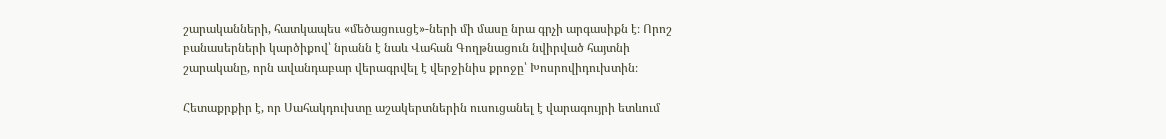շարականների, հատկապես «մեծացուսցէ»-ների մի մասը նրա գրչի արգասիքն է։ Որոշ բանասերների կարծիքով՝ նրանն է նաև Վահան Գողթնացուն նվիրված հայտնի շարականը, որն ավանդաբար վերագրվել է վերջինիս քրոջը՝ Խոսրովիդուխտին։

Հետաքրքիր է, որ Սահակդուխտը աշակերտներին ուսուցանել է վարագույրի ետևում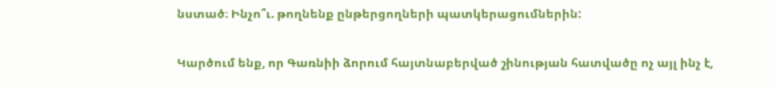նստած։ Ինչո՞ւ. թողնենք ընթերցողների պատկերացումներին:

Կարծում ենք, որ Գառնիի ձորում հայտնաբերված շինության հատվածը ոչ այլ ինչ է,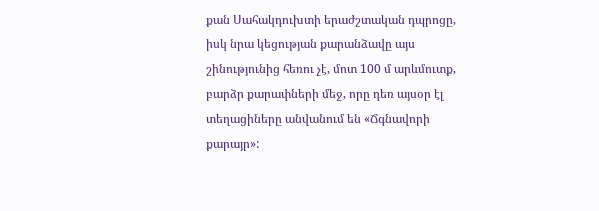քան Սահակդուխտի երաժշտական դպրոցը, իսկ նրա կեցության քարանձավը այս շինությունից հեռու չէ, մոտ 100 մ արևմուտք, բարձր քարափների մեջ, որը դեռ այսօր էլ տեղացիները անվանում են «Ճգնավորի քարայր»: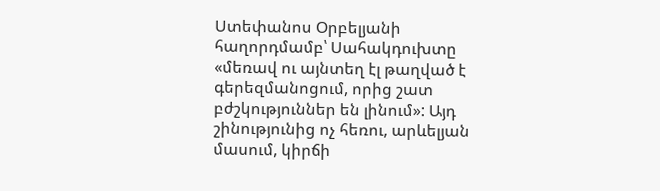Ստեփանոս Օրբելյանի հաղորդմամբ՝ Սահակդուխտը «մեռավ ու այնտեղ էլ թաղված է գերեզմանոցում, որից շատ բժշկություններ են լինում»: Այդ շինությունից ոչ հեռու, արևելյան մասում, կիրճի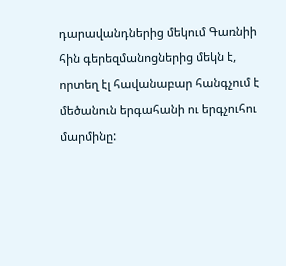դարավանդներից մեկում Գառնիի հին գերեզմանոցներից մեկն է, որտեղ էլ հավանաբար հանգչում է մեծանուն երգահանի ու երգչուհու մարմինը: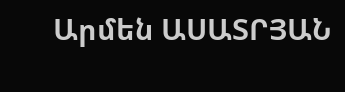Արմեն ԱՍԱՏՐՅԱՆ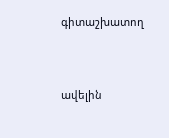գիտաշխատող



ավելին